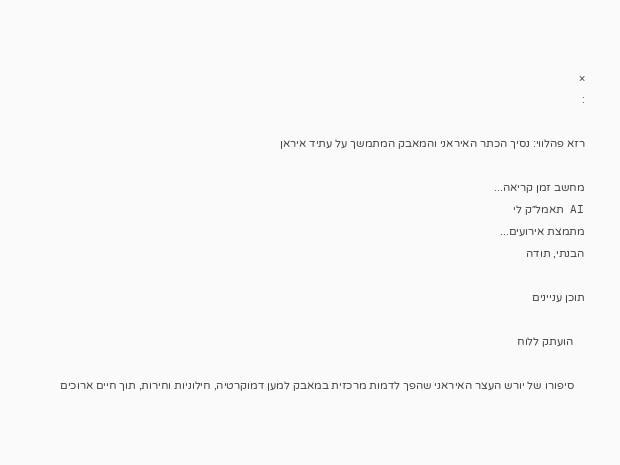×
:

רזא פהלווי: נסיך הכתר האיראני והמאבק המתמשך על עתיד איראן

מחשב זמן קריאה...
AI תאמל״ק לי
מתמצת אירועים...
הבנתי, תודה

תוכן עניינים

    הועתק ללוח

    סיפורו של יורש העצר האיראני שהפך לדמות מרכזית במאבק למען דמוקרטיה, חילוניות וחירות, תוך חיים ארוכים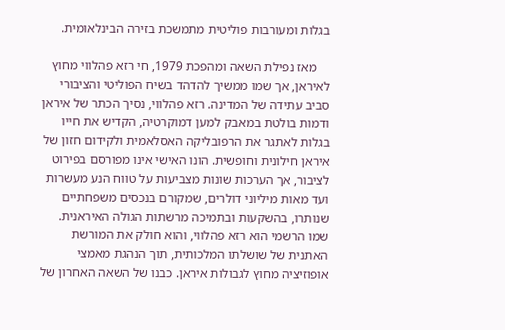בגלות ומעורבות פוליטית מתמשכת בזירה הבינלאומית.

    מאז נפילת השאה ומהפכת 1979, חי רזא פהלווי מחוץ לאיראן, אך שמו ממשיך להדהד בשיח הפוליטי והציבורי סביב עתידה של המדינה. רזא פהלווי, נסיך הכתר של איראן ודמות בולטת במאבק למען דמוקרטיה, הקדיש את חייו בגלות לאתגר את הרפובליקה האסלאמית ולקידום חזון של איראן חילונית וחופשית. הונו האישי אינו מפורסם בפירוט לציבור, אך הערכות שונות מצביעות על טווח הנע מעשרות ועד מאות מיליוני דולרים, שמקורם בנכסים משפחתיים שנותרו, בהשקעות ובתמיכה מרשתות הגולה האיראנית. שמו הרשמי הוא רזא פהלווי, והוא חולק את המורשת האתנית של שושלתו המלכותית, תוך הנהגת מאמצי אופוזיציה מחוץ לגבולות איראן. כבנו של השאה האחרון של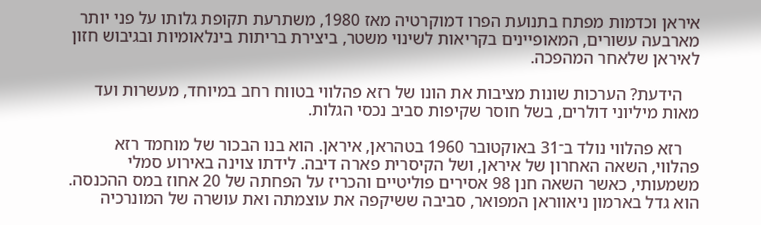איראן וכדמות מפתח בתנועת הפרו דמוקרטיה מאז 1980, משתרעת תקופת גלותו על פני יותר מארבעה עשורים, המאופיינים בקריאות לשינוי משטר, ביצירת בריתות בינלאומיות ובגיבוש חזון לאיראן שלאחר המהפכה.

    הידעת? הערכות שונות מציבות את הונו של רזא פהלווי בטווח רחב במיוחד, מעשרות ועד מאות מיליוני דולרים, בשל חוסר שקיפות סביב נכסי הגלות.

    רזא פהלווי נולד ב־31 באוקטובר 1960 בטהראן, איראן. הוא בנו הבכור של מוחמד רזא פהלווי, השאה האחרון של איראן, ושל הקיסרית פארה דיבה. לידתו צוינה באירוע סמלי משמעותי, כאשר השאה חנן 98 אסירים פוליטיים והכריז על הפחתה של 20 אחוז במס ההכנסה. הוא גדל בארמון ניאווראן המפואר, סביבה ששיקפה את עוצמתה ואת עושרה של המונרכיה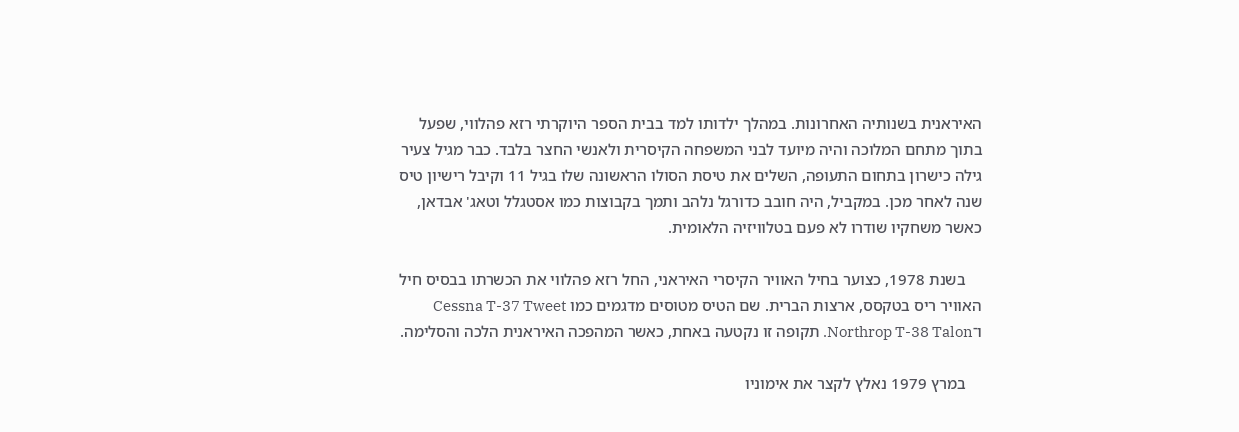האיראנית בשנותיה האחרונות. במהלך ילדותו למד בבית הספר היוקרתי רזא פהלווי, שפעל בתוך מתחם המלוכה והיה מיועד לבני המשפחה הקיסרית ולאנשי החצר בלבד. כבר מגיל צעיר גילה כישרון בתחום התעופה, השלים את טיסת הסולו הראשונה שלו בגיל 11 וקיבל רישיון טיס שנה לאחר מכן. במקביל, היה חובב כדורגל נלהב ותמך בקבוצות כמו אסטגלל וטאג' אבדאן, כאשר משחקיו שודרו לא פעם בטלוויזיה הלאומית.

    בשנת 1978, כצוער בחיל האוויר הקיסרי האיראני, החל רזא פהלווי את הכשרתו בבסיס חיל האוויר ריס בטקסס, ארצות הברית. שם הטיס מטוסים מדגמים כמו Cessna T-37 Tweet ו־Northrop T-38 Talon. תקופה זו נקטעה באחת, כאשר המהפכה האיראנית הלכה והסלימה.

    במרץ 1979 נאלץ לקצר את אימוניו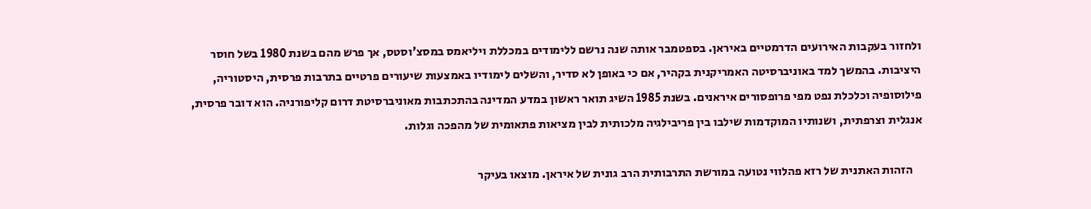ולחזור בעקבות האירועים הדרמטיים באיראן. בספטמבר אותה שנה נרשם ללימודים במכללת ויליאמס במסצ'וסטס, אך פרש מהם בשנת 1980 בשל חוסר היציבות. בהמשך למד באוניברסיטה האמריקנית בקהיר, אם כי באופן לא סדיר, והשלים לימודיו באמצעות שיעורים פרטיים בתרבות פרסית, היסטוריה, פילוסופיה וכלכלת נפט מפי פרופסורים איראנים. בשנת 1985 השיג תואר ראשון במדע המדינה בהתכתבות מאוניברסיטת דרום קליפורניה. הוא דובר פרסית, אנגלית וצרפתית, ושנותיו המוקדמות שילבו בין פריבילגיה מלכותית לבין מציאות פתאומית של מהפכה וגלות.

    הזהות האתנית של רזא פהלווי נטועה במורשת התרבותית הרב גונית של איראן. מוצאו בעיקר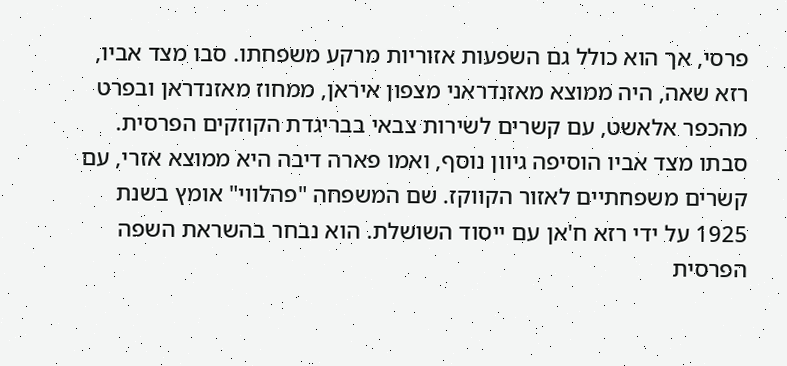פרסי, אך הוא כולל גם השפעות אזוריות מרקע משפחתו. סבו מצד אביו, רזא שאה, היה ממוצא מאזנדראני מצפון איראן, ממחוז מאזנדראן ובפרט מהכפר אלאשט, עם קשרים לשירות צבאי בבריגדת הקוזקים הפרסית. סבתו מצד אביו הוסיפה גיוון נוסף, ואמו פארה דיבה היא ממוצא אזרי, עם קשרים משפחתיים לאזור הקווקז. שם המשפחה "פהלווי" אומץ בשנת 1925 על ידי רזא ח'אן עם ייסוד השושלת. הוא נבחר בהשראת השפה הפרסית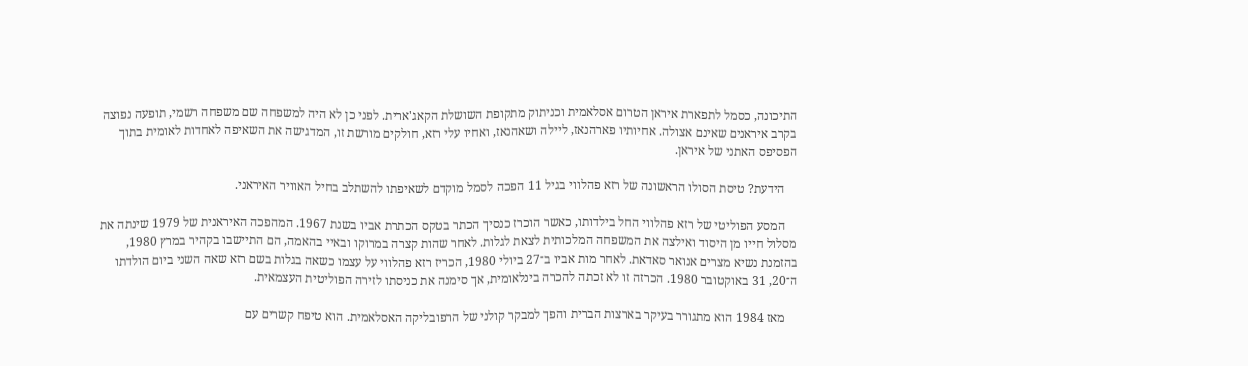התיכונה, כסמל לתפארת איראן הטרום אסלאמית וכניתוק מתקופת השושלת הקאג'ארית. לפני כן לא היה למשפחה שם משפחה רשמי, תופעה נפוצה בקרב איראנים שאינם אצולה. אחיותיו פארהנאז, ליילה ושאהנאז, ואחיו עלי רזא, חולקים מורשת זו, המדגישה את השאיפה לאחדות לאומית בתוך הפסיפס האתני של איראן.

    הידעת? טיסת הסולו הראשונה של רזא פהלווי בגיל 11 הפכה לסמל מוקדם לשאיפתו להשתלב בחיל האוויר האיראני.

    המסע הפוליטי של רזא פהלווי החל בילדותו, כאשר הוכרז כנסיך הכתר בטקס הכתרת אביו בשנת 1967. המהפכה האיראנית של 1979 שינתה את מסלול חייו מן היסוד ואילצה את המשפחה המלכותית לצאת לגלות. לאחר שהות קצרה במרוקו ובאיי בהאמה, הם התיישבו בקהיר במרץ 1980, בהזמנת נשיא מצרים אנואר סאדאת. לאחר מות אביו ב־27 ביולי 1980, הכריז רזא פהלווי על עצמו כשאה בגלות בשם רזא שאה השני ביום הולדתו ה־20, 31 באוקטובר 1980. הכרזה זו לא זכתה להכרה בינלאומית, אך סימנה את כניסתו לזירה הפוליטית העצמאית.

    מאז 1984 הוא מתגורר בעיקר בארצות הברית והפך למבקר קולני של הרפובליקה האסלאמית. הוא טיפח קשרים עם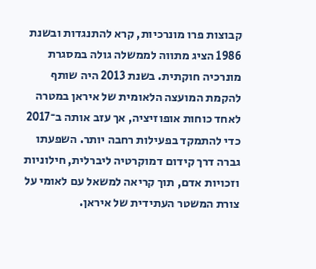קבוצות פרו מונרכיות, קרא להתנגדות ובשנת 1986 הציג מתווה לממשלה גולה במסגרת מונרכיה חוקתית. בשנת 2013 היה שותף להקמת המועצה הלאומית של איראן במטרה לאחד כוחות אופוזיציה, אך עזב אותה ב־2017 כדי להתמקד בפעילות רחבה יותר. השפעתו גברה דרך קידום דמוקרטיה ליברלית, חילוניות וזכויות אדם, תוך קריאה למשאל עם לאומי על צורת המשטר העתידית של איראן.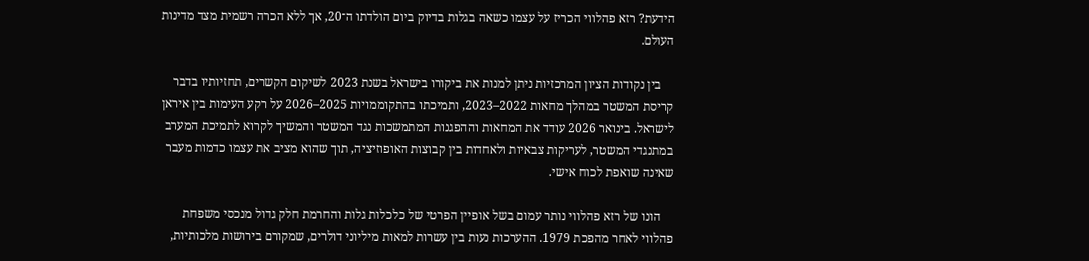הידעת? רזא פהלווי הכריז על עצמו כשאה בגלות בדיוק ביום הולדתו ה־20, אך ללא הכרה רשמית מצד מדינות העולם.

    בין נקודות הציון המרכזיות ניתן למנות את ביקורו בישראל בשנת 2023 לשיקום הקשרים, תחזיותיו בדבר קריסת המשטר במהלך מחאות 2022–2023, ותמיכתו בהתקוממויות 2025–2026 על רקע העימות בין איראן לישראל. בינואר 2026 עודד את המחאות וההפגנות המתמשכות נגד המשטר והמשיך לקרוא לתמיכת המערב במתנגדי המשטר, לעריקות צבאיות ולאחדות בין קבוצות האופוזיציה, תוך שהוא מציב את עצמו כדמות מעבר שאינה שואפת לכוח אישי.

    הונו של רזא פהלווי נותר עמום בשל אופיין הפרטי של כלכלות גלות והחרמת חלק גדול מנכסי משפחת פהלווי לאחר מהפכת 1979. ההערכות נעות בין עשרות למאות מיליוני דולרים, שמקורם בירושות מלכותיות,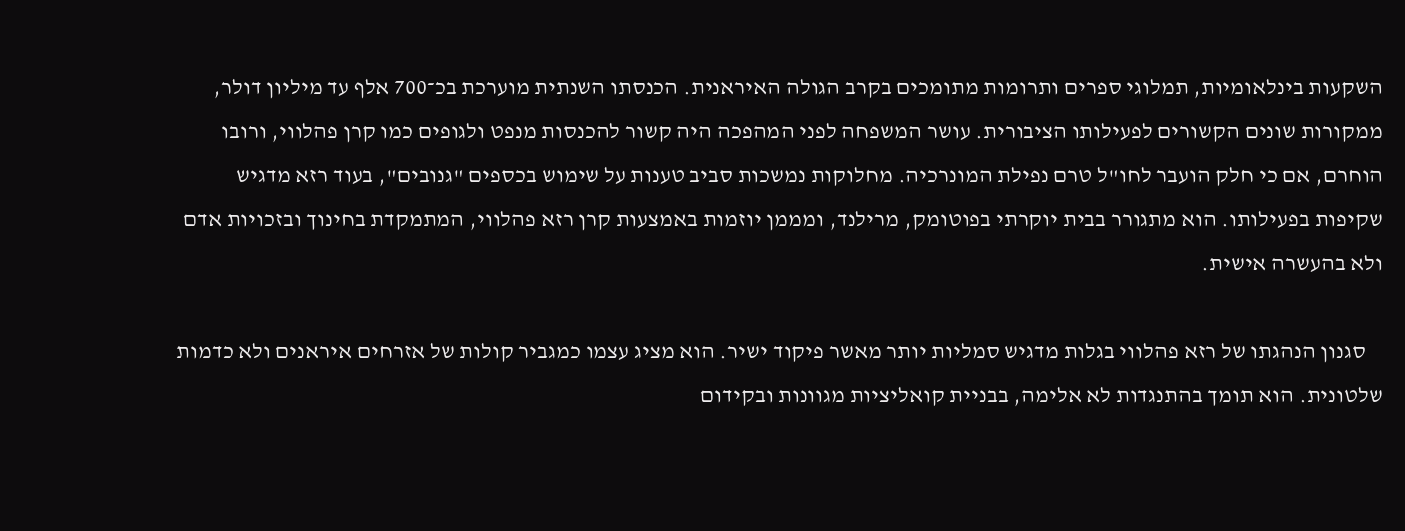השקעות בינלאומיות, תמלוגי ספרים ותרומות מתומכים בקרב הגולה האיראנית. הכנסתו השנתית מוערכת בכ־700 אלף עד מיליון דולר, ממקורות שונים הקשורים לפעילותו הציבורית. עושר המשפחה לפני המהפכה היה קשור להכנסות מנפט ולגופים כמו קרן פהלווי, ורובו הוחרם, אם כי חלק הועבר לחו"ל טרם נפילת המונרכיה. מחלוקות נמשכות סביב טענות על שימוש בכספים "גנובים", בעוד רזא מדגיש שקיפות בפעילותו. הוא מתגורר בבית יוקרתי בפוטומק, מרילנד, ומממן יוזמות באמצעות קרן רזא פהלווי, המתמקדת בחינוך ובזכויות אדם ולא בהעשרה אישית.

    סגנון הנהגתו של רזא פהלווי בגלות מדגיש סמליות יותר מאשר פיקוד ישיר. הוא מציג עצמו כמגביר קולות של אזרחים איראנים ולא כדמות שלטונית. הוא תומך בהתנגדות לא אלימה, בבניית קואליציות מגוונות ובקידום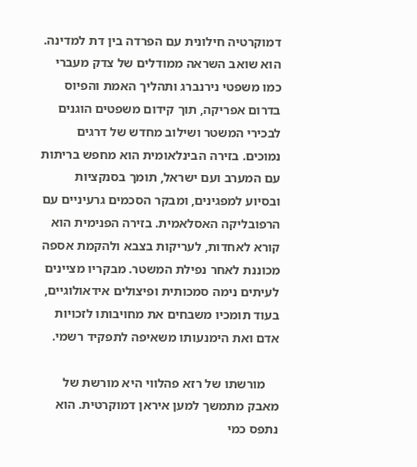דמוקרטיה חילונית עם הפרדה בין דת למדינה. הוא שואב השראה ממודלים של צדק מעברי כמו משפטי נירנברג ותהליך האמת והפיוס בדרום אפריקה, תוך קידום משפטים הוגנים לבכירי המשטר ושילוב מחדש של דרגים נמוכים. בזירה הבינלאומית הוא מחפש בריתות עם המערב ועם ישראל, תומך בסנקציות ובסיוע למפגינים, ומבקר הסכמים גרעיניים עם הרפובליקה האסלאמית. בזירה הפנימית הוא קורא לאחדות, לעריקות בצבא ולהקמת אספה מכוננת לאחר נפילת המשטר. מבקריו מציינים לעיתים נימה סמכותית ופיצולים אידאולוגיים, בעוד תומכיו משבחים את מחויבותו לזכויות אדם ואת הימנעותו משאיפה לתפקיד רשמי.

    מורשתו של רזא פהלווי היא מורשת של מאבק מתמשך למען איראן דמוקרטית. הוא נתפס כמי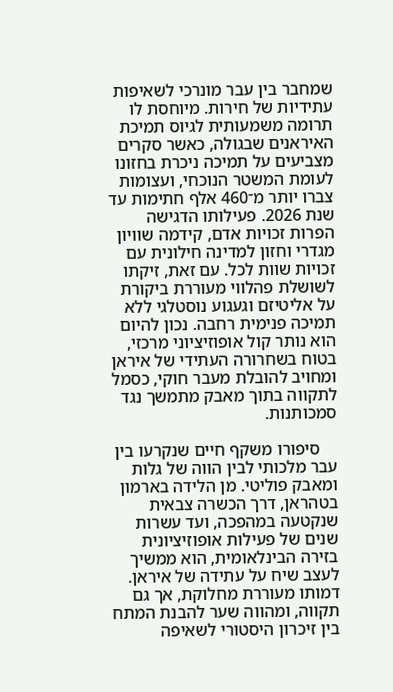שמחבר בין עבר מונרכי לשאיפות עתידיות של חירות. מיוחסת לו תרומה משמעותית לגיוס תמיכת האיראנים שבגולה, כאשר סקרים מצביעים על תמיכה ניכרת בחזונו לעומת המשטר הנוכחי, ועצומות צברו יותר מ־460 אלף חתימות עד שנת 2026. פעילותו הדגישה הפרות זכויות אדם, קידמה שוויון מגדרי וחזון למדינה חילונית עם זכויות שוות לכל. עם זאת, זיקתו לשושלת פהלווי מעוררת ביקורת על אליטיזם וגעגוע נוסטלגי ללא תמיכה פנימית רחבה. נכון להיום הוא נותר קול אופוזיציוני מרכזי, בטוח בשחרורה העתידי של איראן ומחויב להובלת מעבר חוקי, כסמל לתקווה בתוך מאבק מתמשך נגד סמכותנות.

    סיפורו משקף חיים שנקרעו בין עבר מלכותי לבין הווה של גלות ומאבק פוליטי. מן הלידה בארמון בטהראן, דרך הכשרה צבאית שנקטעה במהפכה, ועד עשרות שנים של פעילות אופוזיציונית בזירה הבינלאומית, הוא ממשיך לעצב שיח על עתידה של איראן. דמותו מעוררת מחלוקת, אך גם תקווה, ומהווה שער להבנת המתח בין זיכרון היסטורי לשאיפה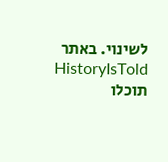לשינוי. באתר HistoryIsTold תוכלו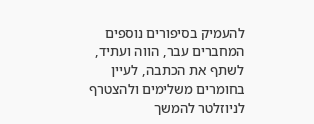להעמיק בסיפורים נוספים המחברים עבר, הווה ועתיד, לשתף את הכתבה, לעיין בחומרים משלימים ולהצטרף לניוזלטר להמשך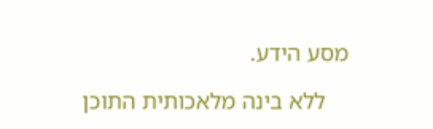מסע הידע.

    ללא בינה מלאכותית התוכן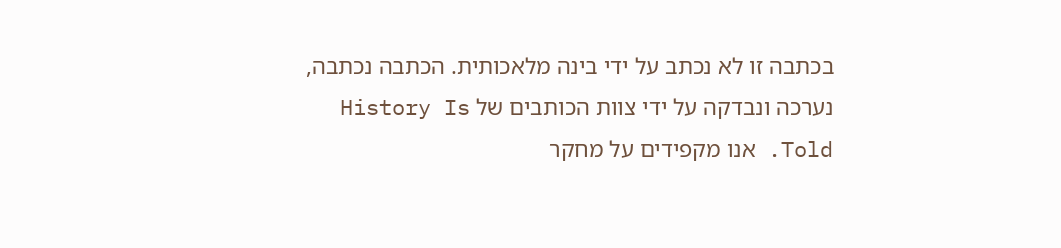בכתבה זו לא נכתב על ידי בינה מלאכותית. הכתבה נכתבה, נערכה ונבדקה על ידי צוות הכותבים של History Is Told. אנו מקפידים על מחקר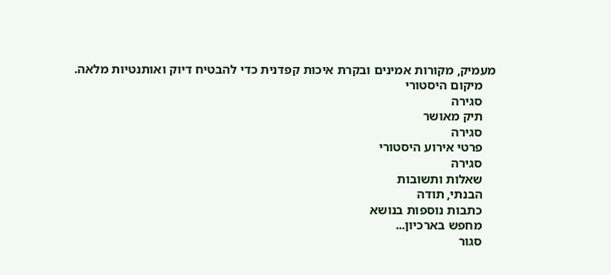מעמיק, מקורות אמינים ובקרת איכות קפדנית כדי להבטיח דיוק ואותנטיות מלאה.
    מיקום היסטורי
    סגירה
    תיק מאושר
    סגירה
    פרטי אירוע היסטורי
    סגירה
    שאלות ותשובות
    הבנתי, תודה
    כתבות נוספות בנושא
    מחפש בארכיון...
    סגור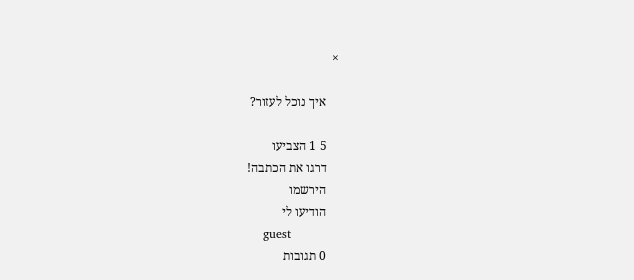×

    איך נוכל לעזור?

    5 1 הצביעו
    דרגו את הכתבה!
    הירשמו
    הודיעו לי
    guest
    0 תגובות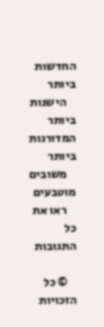החדשות ביותר
    הישנות ביותר המדורגות ביותר
    משובים מוטבעים
    ראו את כל התגובות

    © כל הזכויות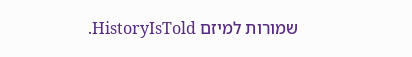שמורות למיזם HistoryIsTold.